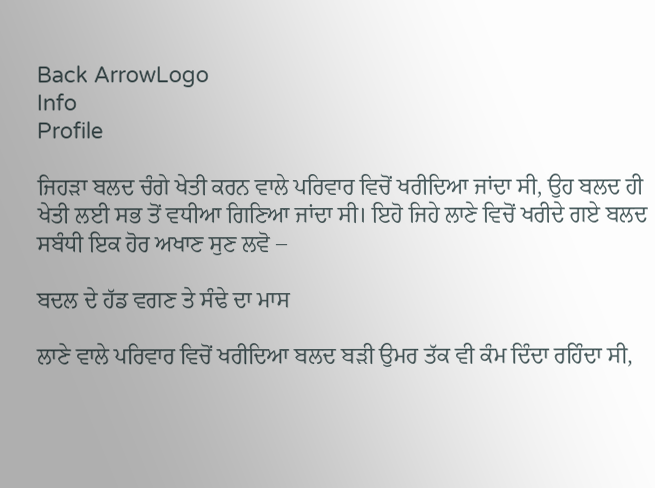Back ArrowLogo
Info
Profile

ਜਿਹੜਾ ਬਲਦ ਚੰਗੇ ਖੇਤੀ ਕਰਨ ਵਾਲੇ ਪਰਿਵਾਰ ਵਿਚੋਂ ਖਰੀਦਿਆ ਜਾਂਦਾ ਸੀ, ਉਹ ਬਲਦ ਹੀ ਖੇਤੀ ਲਈ ਸਭ ਤੋਂ ਵਧੀਆ ਗਿਣਿਆ ਜਾਂਦਾ ਸੀ। ਇਹੋ ਜਿਹੇ ਲਾਣੇ ਵਿਚੋਂ ਖਰੀਦੇ ਗਏ ਬਲਦ ਸਬੰਧੀ ਇਕ ਹੋਰ ਅਖਾਣ ਸੁਣ ਲਵੋ –

ਬਦਲ ਦੇ ਹੱਡ ਵਗਣ ਤੇ ਸੰਢੇ ਦਾ ਮਾਸ

ਲਾਣੇ ਵਾਲੇ ਪਰਿਵਾਰ ਵਿਚੋਂ ਖਰੀਦਿਆ ਬਲਦ ਬੜੀ ਉਮਰ ਤੱਕ ਵੀ ਕੰਮ ਦਿੰਦਾ ਰਹਿੰਦਾ ਸੀ,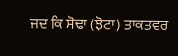ਜਦ ਕਿ ਸੋਢਾ (ਝੋਟਾ) ਤਾਕਤਵਰ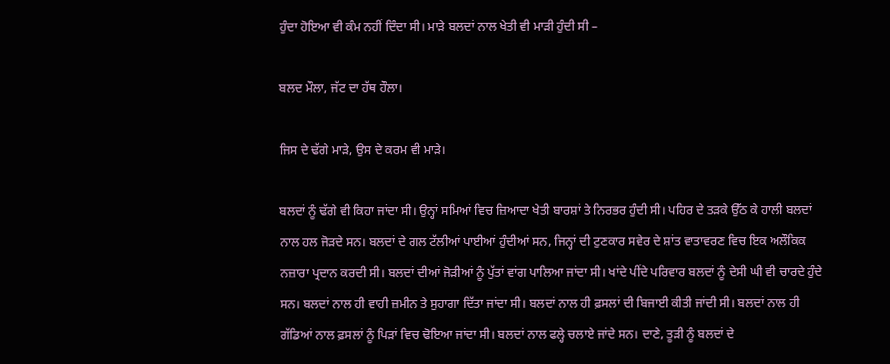ਹੁੰਦਾ ਹੋਇਆ ਵੀ ਕੰਮ ਨਹੀਂ ਦਿੰਦਾ ਸੀ। ਮਾੜੇ ਬਲਦਾਂ ਨਾਲ ਖੇਤੀ ਵੀ ਮਾੜੀ ਹੁੰਦੀ ਸੀ –

ਬਲਦ ਮੌਲਾ, ਜੱਟ ਦਾ ਹੱਥ ਹੌਲਾ।

ਜਿਸ ਦੇ ਢੱਗੇ ਮਾੜੇ, ਉਸ ਦੇ ਕਰਮ ਵੀ ਮਾੜੇ।

ਬਲਦਾਂ ਨੂੰ ਢੱਗੇ ਵੀ ਕਿਹਾ ਜਾਂਦਾ ਸੀ। ਉਨ੍ਹਾਂ ਸਮਿਆਂ ਵਿਚ ਜ਼ਿਆਦਾ ਖੇਤੀ ਬਾਰਸ਼ਾਂ ਤੇ ਨਿਰਭਰ ਹੁੰਦੀ ਸੀ। ਪਹਿਰ ਦੇ ਤੜਕੇ ਉੱਠ ਕੇ ਹਾਲੀ ਬਲਦਾਂ ਨਾਲ ਹਲ ਜੋੜਦੇ ਸਨ। ਬਲਦਾਂ ਦੇ ਗਲ ਟੱਲੀਆਂ ਪਾਈਆਂ ਹੁੰਦੀਆਂ ਸਨ, ਜਿਨ੍ਹਾਂ ਦੀ ਟੁਣਕਾਰ ਸਵੇਰ ਦੇ ਸ਼ਾਂਤ ਵਾਤਾਵਰਣ ਵਿਚ ਇਕ ਅਲੌਕਿਕ ਨਜ਼ਾਰਾ ਪ੍ਰਦਾਨ ਕਰਦੀ ਸੀ। ਬਲਦਾਂ ਦੀਆਂ ਜੋੜੀਆਂ ਨੂੰ ਪੁੱਤਾਂ ਵਾਂਗ ਪਾਲਿਆ ਜਾਂਦਾ ਸੀ। ਖਾਂਦੇ ਪੀਂਦੇ ਪਰਿਵਾਰ ਬਲਦਾਂ ਨੂੰ ਦੇਸੀ ਘੀ ਵੀ ਚਾਰਦੇ ਹੁੰਦੇ ਸਨ। ਬਲਦਾਂ ਨਾਲ ਹੀ ਵਾਹੀ ਜ਼ਮੀਨ ਤੇ ਸੁਹਾਗਾ ਦਿੱਤਾ ਜਾਂਦਾ ਸੀ। ਬਲਦਾਂ ਨਾਲ ਹੀ ਫ਼ਸਲਾਂ ਦੀ ਬਿਜਾਈ ਕੀਤੀ ਜਾਂਦੀ ਸੀ। ਬਲਦਾਂ ਨਾਲ ਹੀ ਗੱਡਿਆਂ ਨਾਲ ਫ਼ਸਲਾਂ ਨੂੰ ਪਿੜਾਂ ਵਿਚ ਢੋਇਆ ਜਾਂਦਾ ਸੀ। ਬਲਦਾਂ ਨਾਲ ਫਲ੍ਹੇ ਚਲਾਏ ਜਾਂਦੇ ਸਨ। ਦਾਣੇ, ਤੂੜੀ ਨੂੰ ਬਲਦਾਂ ਦੇ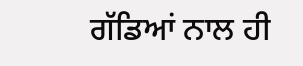ਗੱਡਿਆਂ ਨਾਲ ਹੀ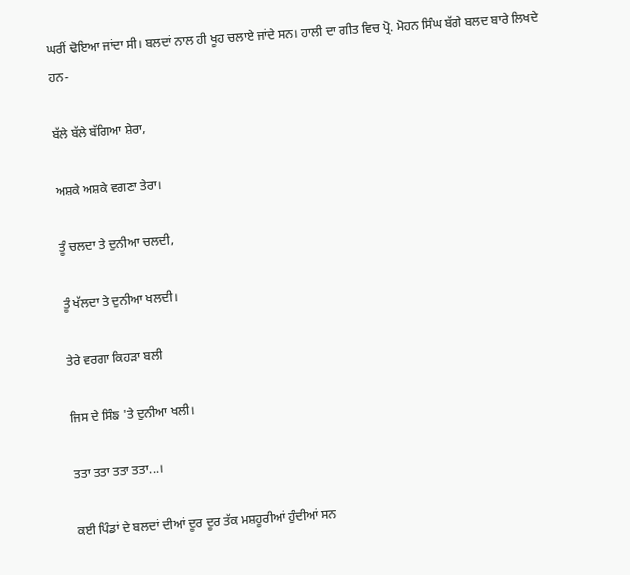ਘਰੀਂ ਢੋਇਆ ਜਾਂਦਾ ਸੀ। ਬਲਦਾਂ ਨਾਲ ਹੀ ਖੂਹ ਚਲਾਏ ਜਾਂਦੇ ਸਨ। ਹਾਲੀ ਦਾ ਗੀਤ ਵਿਚ ਪ੍ਰੋ. ਮੋਹਨ ਸਿੰਘ ਬੱਗੇ ਬਲਦ ਬਾਰੇ ਲਿਖਦੇ ਹਨ-

ਬੱਲੇ ਬੱਲੇ ਬੱਗਿਆ ਸ਼ੇਰਾ,

ਅਸ਼ਕੇ ਅਸ਼ਕੇ ਵਗਣਾ ਤੇਰਾ।

ਤੂੰ ਚਲਦਾ ਤੇ ਦੁਨੀਆ ਚਲਦੀ,

ਤੂੰ ਖੱਲਦਾ ਤੇ ਦੁਨੀਆ ਖਲਦੀ।

ਤੇਰੇ ਵਰਗਾ ਕਿਹੜਾ ਬਲੀ

ਜਿਸ ਦੇ ਸਿੰਙ 'ਤੇ ਦੁਨੀਆ ਖਲੀ।

ਤਤਾ ਤਤਾ ਤਤਾ ਤਤਾ...।

ਕਈ ਪਿੰਡਾਂ ਦੇ ਬਲਦਾਂ ਦੀਆਂ ਦੂਰ ਦੂਰ ਤੱਕ ਮਸ਼ਹੂਰੀਆਂ ਹੁੰਦੀਆਂ ਸਨ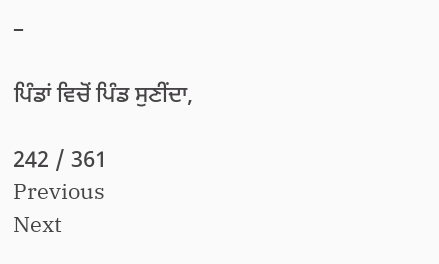–

ਪਿੰਡਾਂ ਵਿਚੋਂ ਪਿੰਡ ਸੁਣੀਂਦਾ,

242 / 361
Previous
Next